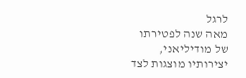לרגל
מאה שנה לפטירתו של מודיליאני, יצירותיו מוצגות לצד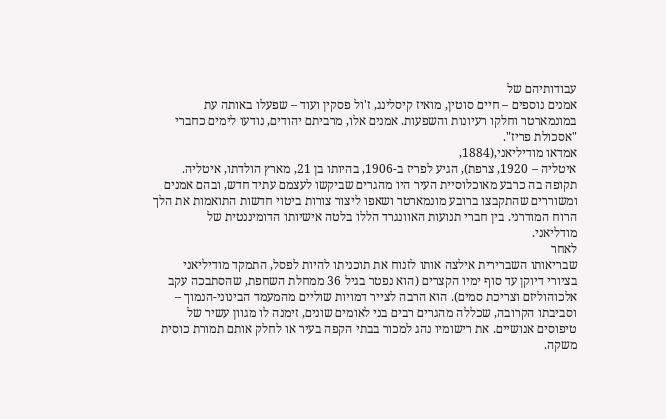עבודותיהם של
אמנים נוספים – חיים סוטין, מואיז קיסלינג, ז'ול פסקין ועוד – שפעלו באותה עת
במונמארטר וחלקו רעיונות והשפעות. אמנים אלו, מרביתם יהודים, נודעו לימים כחברי
"אסכולת פריז".
אמדאו מודיליאני,(1884,
איטליה – 1920, צרפת), הגיע לפריז ב-1906, בהיותו בן 21, מארץ הולדתו, איטליה.
תקופה בה כרבע מאוכלוסיית העיר היו מהגרים שביקשו לעצמם עתיד חדש, ובהם אמנים
ומשוררים שהתקבצו ברובע מונמארטר ושאפו ליצור צורות ביטוי חדשות התואמות את הלך
הרוח המודרני. בין חברי תנועות האוונגרד הללו בלטה אישיותו הדומיננטית של
מודליאני.
לאחר
שבריאותו השברירית אילצה אותו לזנוח את תוכניתו להיות לפסל, התמקד מודיליאני
בציורי דיוקן עד סוף ימיו הקצרים (הוא נפטר בגיל 36 ממחלת השחפת, שהסתבכה עקב
אלכוהוליזם וצריכת סמים). הוא הרבה לצייר דמויות שוליים מהמעמד הבינוני-הנמוך –
וסביבתו הקרובה, שכללה מהגרים רבים בני לאומים שונים, זימנה לו מגוון עשיר של
טיפוסים אנושיים. את רישומיו נהג למכור בבתי הקפה בעיר או לחלק אותם תמורת כוסית
משקה.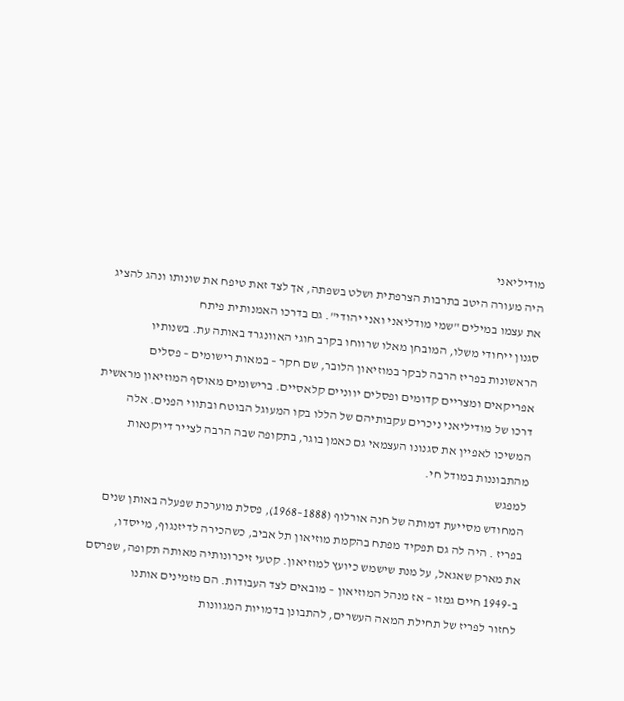מודיליאני
היה מעורה היטב בתרבות הצרפתית ושלט בשפתה, אך לצד זאת טיפח את שונותו ונהג להציג
את עצמו במילים "שמי מודליאני ואני יהודי". גם בדרכו האמנותית פיתח
סגנון ייחודי משלו, המובחן מאלו שרווחו בקרב חוגי האוונגרד באותה עת. בשנותיו
הראשונות בפריז הרבה לבקר במוזיאון הלובר, שם חקר – במאות רישומים – פסלים
אפריקאים ומצריים קדומים ופסלים יווניים קלאסיים. ברישומים מאוסף המוזיאון מראשית
דרכו של מודיליאני ניכרים עקבותיהם של הללו בקו המעוגל הבוטח ובתווי הפנים. אלה
המשיכו לאפיין את סגנונו העצמאי גם כאמן בוגר, בתקופה שבה הרבה לצייר דיוקנאות
מהתבוננות במודל חי.
למפגש
המחודש מסייעת דמותה של חנה אורלוף (1888–1968), פסלת מוערכת שפעלה באותן שנים
בפריז . היה לה גם תפקיד מפתח בהקמת מוזיאון תל אביב, כשהכירה לדיזנגוף, מייסדו,
את מארק שאגאל, על מנת שישמש כיועץ למוזיאון. קטעי זיכרונותיה מאותה תקופה, שפרסם
ב-1949 חיים גמזו – אז מנהל המוזיאון – מובאים לצד העבודות. הם מזמינים אותנו
לחזור לפריז של תחילת המאה העשרים, להתבונן בדמויות המגוונות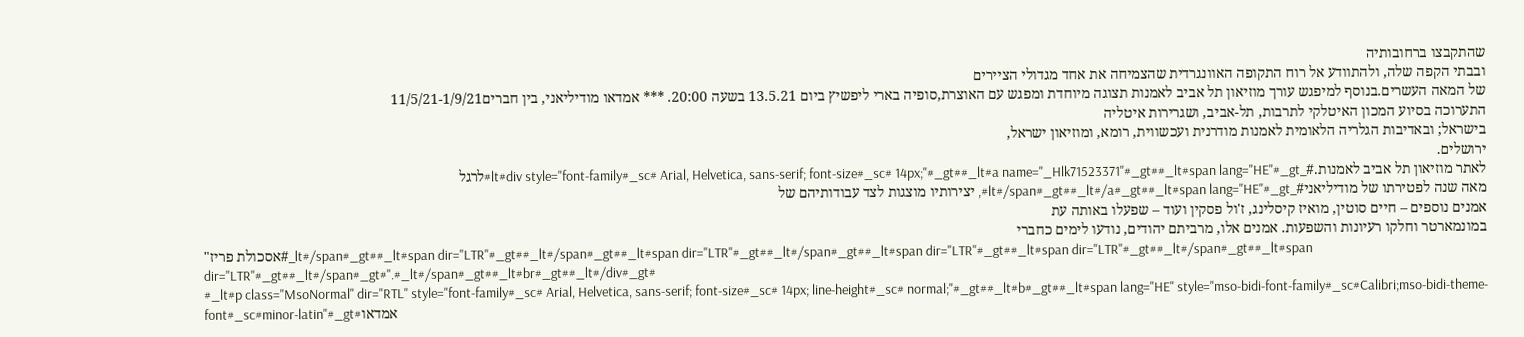שהתקבצו ברחובותיה
ובבתי הקפה שלה, ולהתוודע אל רוח התקופה האוונגרדית שהצמיחה את אחד מגדולי הציירים
של המאה העשרים.בנוסף למיפגש עורך מוזיאון תל אביב לאמנות תצוגה מיוחדת ומפגש עם האוצרת,סופיה בארי ליפשיץ ביום 13.5.21 בשעה 20:00. *** אמדאו מודיליאני, בין חברים11/5/21-1/9/21
התערוכה בסיוע המכון האיטלקי לתרבות, תל-אביב, ושגרירות איטליה
בישראל; ובאדיבות הגלריה הלאומית לאמנות מודרנית ועכשווית, רומא, ומוזיאון ישראל,
ירושלים.
לאתר מוזיאון תל אביב לאמנות.#_lt#div style="font-family#_sc# Arial, Helvetica, sans-serif; font-size#_sc# 14px;"#_gt##_lt#a name="_Hlk71523371"#_gt##_lt#span lang="HE"#_gt#לרגל
מאה שנה לפטירתו של מודיליאני#_lt#/span#_gt##_lt#/a#_gt##_lt#span lang="HE"#_gt#, יצירותיו מוצגות לצד עבודותיהם של
אמנים נוספים – חיים סוטין, מואיז קיסלינג, ז'ול פסקין ועוד – שפעלו באותה עת
במונמארטר וחלקו רעיונות והשפעות. אמנים אלו, מרביתם יהודים, נודעו לימים כחברי
"אסכולת פריז#_lt#/span#_gt##_lt#span dir="LTR"#_gt##_lt#/span#_gt##_lt#span dir="LTR"#_gt##_lt#/span#_gt##_lt#span dir="LTR"#_gt##_lt#span dir="LTR"#_gt##_lt#/span#_gt##_lt#span dir="LTR"#_gt##_lt#/span#_gt#".#_lt#/span#_gt##_lt#br#_gt##_lt#/div#_gt#
#_lt#p class="MsoNormal" dir="RTL" style="font-family#_sc# Arial, Helvetica, sans-serif; font-size#_sc# 14px; line-height#_sc# normal;"#_gt##_lt#b#_gt##_lt#span lang="HE" style="mso-bidi-font-family#_sc#Calibri;mso-bidi-theme-font#_sc#minor-latin"#_gt#אמדאו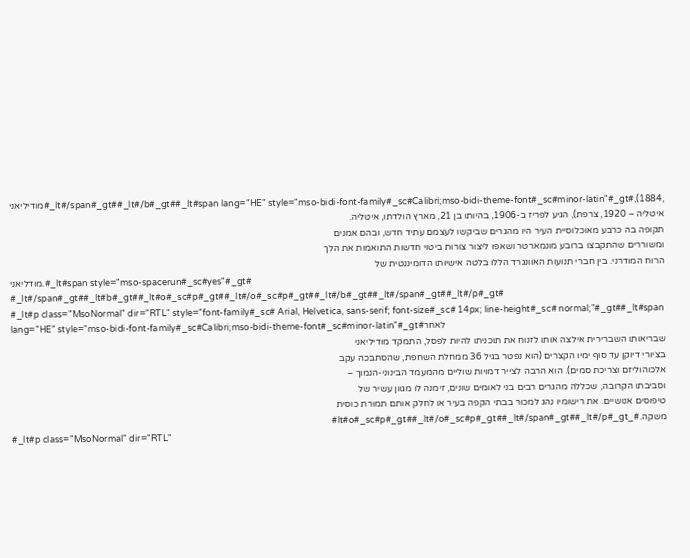מודיליאני#_lt#/span#_gt##_lt#/b#_gt##_lt#span lang="HE" style="mso-bidi-font-family#_sc#Calibri;mso-bidi-theme-font#_sc#minor-latin"#_gt#,(1884,
איטליה – 1920, צרפת), הגיע לפריז ב-1906, בהיותו בן 21, מארץ הולדתו, איטליה.
תקופה בה כרבע מאוכלוסיית העיר היו מהגרים שביקשו לעצמם עתיד חדש, ובהם אמנים
ומשוררים שהתקבצו ברובע מונמארטר ושאפו ליצור צורות ביטוי חדשות התואמות את הלך
הרוח המודרני. בין חברי תנועות האוונגרד הללו בלטה אישיותו הדומיננטית של
מודליאני.#_lt#span style="mso-spacerun#_sc#yes"#_gt# #_lt#/span#_gt##_lt#b#_gt##_lt#o#_sc#p#_gt##_lt#/o#_sc#p#_gt##_lt#/b#_gt##_lt#/span#_gt##_lt#/p#_gt#
#_lt#p class="MsoNormal" dir="RTL" style="font-family#_sc# Arial, Helvetica, sans-serif; font-size#_sc# 14px; line-height#_sc# normal;"#_gt##_lt#span lang="HE" style="mso-bidi-font-family#_sc#Calibri;mso-bidi-theme-font#_sc#minor-latin"#_gt#לאחר
שבריאותו השברירית אילצה אותו לזנוח את תוכניתו להיות לפסל, התמקד מודיליאני
בציורי דיוקן עד סוף ימיו הקצרים (הוא נפטר בגיל 36 ממחלת השחפת, שהסתבכה עקב
אלכוהוליזם וצריכת סמים). הוא הרבה לצייר דמויות שוליים מהמעמד הבינוני-הנמוך –
וסביבתו הקרובה, שכללה מהגרים רבים בני לאומים שונים, זימנה לו מגוון עשיר של
טיפוסים אנושיים. את רישומיו נהג למכור בבתי הקפה בעיר או לחלק אותם תמורת כוסית
משקה.#_lt#o#_sc#p#_gt##_lt#/o#_sc#p#_gt##_lt#/span#_gt##_lt#/p#_gt#
#_lt#p class="MsoNormal" dir="RTL"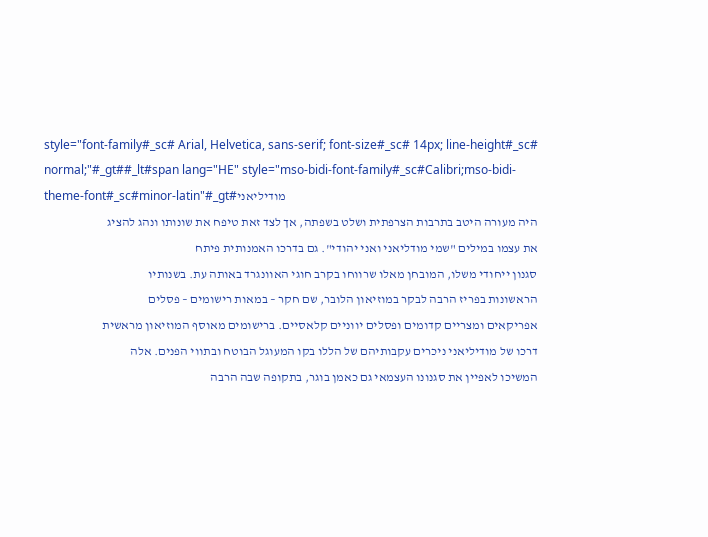style="font-family#_sc# Arial, Helvetica, sans-serif; font-size#_sc# 14px; line-height#_sc# normal;"#_gt##_lt#span lang="HE" style="mso-bidi-font-family#_sc#Calibri;mso-bidi-theme-font#_sc#minor-latin"#_gt#מודיליאני
היה מעורה היטב בתרבות הצרפתית ושלט בשפתה, אך לצד זאת טיפח את שונותו ונהג להציג
את עצמו במילים "שמי מודליאני ואני יהודי". גם בדרכו האמנותית פיתח
סגנון ייחודי משלו, המובחן מאלו שרווחו בקרב חוגי האוונגרד באותה עת. בשנותיו
הראשונות בפריז הרבה לבקר במוזיאון הלובר, שם חקר – במאות רישומים – פסלים
אפריקאים ומצריים קדומים ופסלים יווניים קלאסיים. ברישומים מאוסף המוזיאון מראשית
דרכו של מודיליאני ניכרים עקבותיהם של הללו בקו המעוגל הבוטח ובתווי הפנים. אלה
המשיכו לאפיין את סגנונו העצמאי גם כאמן בוגר, בתקופה שבה הרבה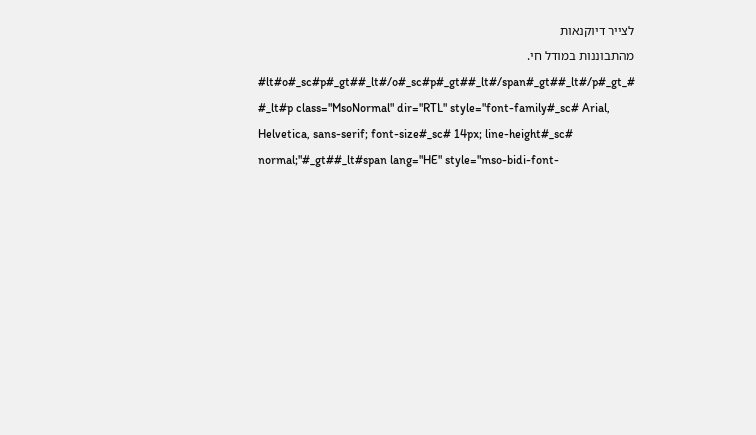לצייר דיוקנאות
מהתבוננות במודל חי. #_lt#o#_sc#p#_gt##_lt#/o#_sc#p#_gt##_lt#/span#_gt##_lt#/p#_gt#
#_lt#p class="MsoNormal" dir="RTL" style="font-family#_sc# Arial, Helvetica, sans-serif; font-size#_sc# 14px; line-height#_sc# normal;"#_gt##_lt#span lang="HE" style="mso-bidi-font-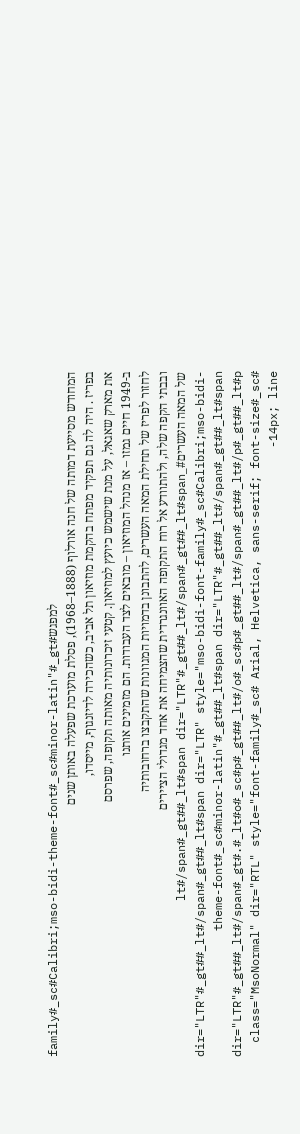family#_sc#Calibri;mso-bidi-theme-font#_sc#minor-latin"#_gt#למפגש
המחודש מסייעת דמותה של חנה אורלוף (1888–1968), פסלת מוערכת שפעלה באותן שנים
בפריז . היה לה גם תפקיד מפתח בהקמת מוזיאון תל אביב, כשהכירה לדיזנגוף, מייסדו,
את מארק שאגאל, על מנת שישמש כיועץ למוזיאון. קטעי זיכרונותיה מאותה תקופה, שפרסם
ב-1949 חיים גמזו – אז מנהל המוזיאון – מובאים לצד העבודות. הם מזמינים אותנו
לחזור לפריז של תחילת המאה העשרים, להתבונן בדמויות המגוונות שהתקבצו ברחובותיה
ובבתי הקפה שלה, ולהתוודע אל רוח התקופה האוונגרדית שהצמיחה את אחד מגדולי הציירים
של המאה העשרים#_lt#/span#_gt##_lt#span dir="LTR"#_gt##_lt#/span#_gt##_lt#span dir="LTR"#_gt##_lt#/span#_gt##_lt#span dir="LTR" style="mso-bidi-font-family#_sc#Calibri;mso-bidi-theme-font#_sc#minor-latin"#_gt##_lt#span dir="LTR"#_gt##_lt#/span#_gt##_lt#span dir="LTR"#_gt##_lt#/span#_gt#.#_lt#o#_sc#p#_gt##_lt#/o#_sc#p#_gt##_lt#/span#_gt##_lt#/p#_gt##_lt#p class="MsoNormal" dir="RTL" style="font-family#_sc# Arial, Helvetica, sans-serif; font-size#_sc# 14px; line-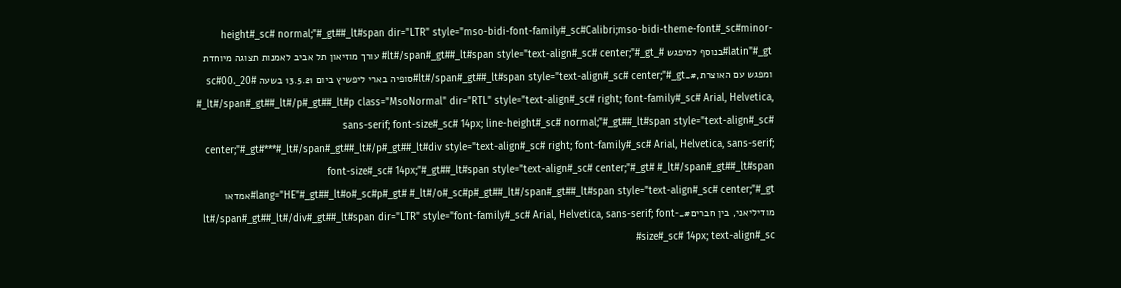height#_sc# normal;"#_gt##_lt#span dir="LTR" style="mso-bidi-font-family#_sc#Calibri;mso-bidi-theme-font#_sc#minor-latin"#_gt#בנוסף למיפגש #_lt#/span#_gt##_lt#span style="text-align#_sc# center;"#_gt# עורך מוזיאון תל אביב לאמנות תצוגה מיוחדת ומפגש עם האוצרת,#_lt#/span#_gt##_lt#span style="text-align#_sc# center;"#_gt#סופיה בארי ליפשיץ ביום 13.5.21 בשעה 20#_sc#00. #_lt#/span#_gt##_lt#/p#_gt##_lt#p class="MsoNormal" dir="RTL" style="text-align#_sc# right; font-family#_sc# Arial, Helvetica, sans-serif; font-size#_sc# 14px; line-height#_sc# normal;"#_gt##_lt#span style="text-align#_sc# center;"#_gt#***#_lt#/span#_gt##_lt#/p#_gt##_lt#div style="text-align#_sc# right; font-family#_sc# Arial, Helvetica, sans-serif; font-size#_sc# 14px;"#_gt##_lt#span style="text-align#_sc# center;"#_gt# #_lt#/span#_gt##_lt#span lang="HE"#_gt##_lt#o#_sc#p#_gt# #_lt#/o#_sc#p#_gt##_lt#/span#_gt##_lt#span style="text-align#_sc# center;"#_gt#אמדאו מודיליאני, בין חברים#_lt#/span#_gt##_lt#/div#_gt##_lt#span dir="LTR" style="font-family#_sc# Arial, Helvetica, sans-serif; font-size#_sc# 14px; text-align#_sc#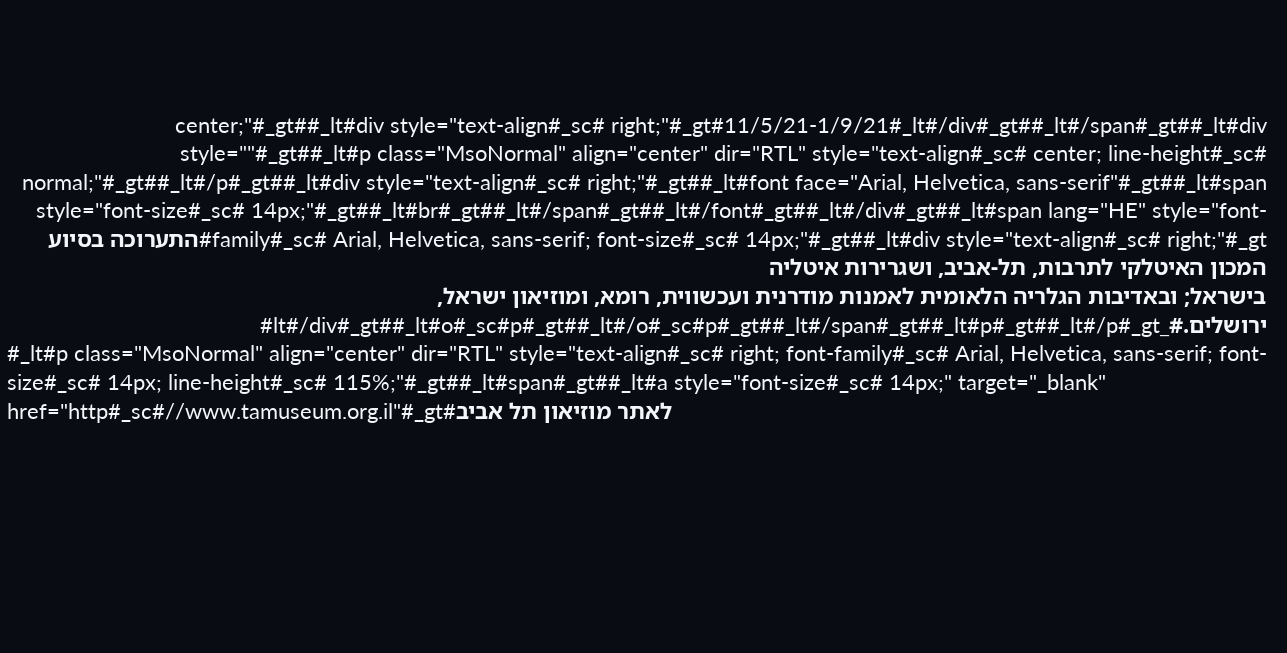center;"#_gt##_lt#div style="text-align#_sc# right;"#_gt#11/5/21-1/9/21#_lt#/div#_gt##_lt#/span#_gt##_lt#div style=""#_gt##_lt#p class="MsoNormal" align="center" dir="RTL" style="text-align#_sc# center; line-height#_sc# normal;"#_gt##_lt#/p#_gt##_lt#div style="text-align#_sc# right;"#_gt##_lt#font face="Arial, Helvetica, sans-serif"#_gt##_lt#span style="font-size#_sc# 14px;"#_gt##_lt#br#_gt##_lt#/span#_gt##_lt#/font#_gt##_lt#/div#_gt##_lt#span lang="HE" style="font-family#_sc# Arial, Helvetica, sans-serif; font-size#_sc# 14px;"#_gt##_lt#div style="text-align#_sc# right;"#_gt#התערוכה בסיוע המכון האיטלקי לתרבות, תל-אביב, ושגרירות איטליה
בישראל; ובאדיבות הגלריה הלאומית לאמנות מודרנית ועכשווית, רומא, ומוזיאון ישראל,
ירושלים.#_lt#/div#_gt##_lt#o#_sc#p#_gt##_lt#/o#_sc#p#_gt##_lt#/span#_gt##_lt#p#_gt##_lt#/p#_gt#
#_lt#p class="MsoNormal" align="center" dir="RTL" style="text-align#_sc# right; font-family#_sc# Arial, Helvetica, sans-serif; font-size#_sc# 14px; line-height#_sc# 115%;"#_gt##_lt#span#_gt##_lt#a style="font-size#_sc# 14px;" target="_blank" href="http#_sc#//www.tamuseum.org.il"#_gt#לאתר מוזיאון תל אביב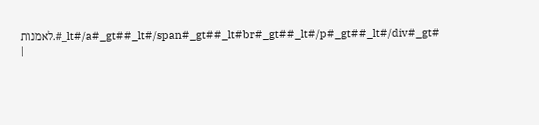לאמנות.#_lt#/a#_gt##_lt#/span#_gt##_lt#br#_gt##_lt#/p#_gt##_lt#/div#_gt#
|